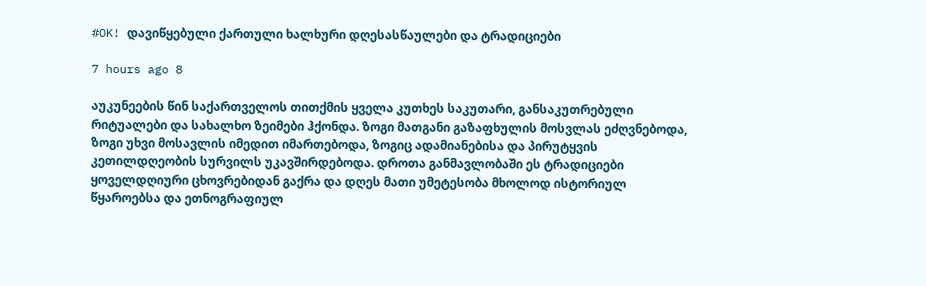#OK! დავიწყებული ქართული ხალხური დღესასწაულები და ტრადიციები

7 hours ago 8

აუკუნეების წინ საქართველოს თითქმის ყველა კუთხეს საკუთარი, განსაკუთრებული რიტუალები და სახალხო ზეიმები ჰქონდა. ზოგი მათგანი გაზაფხულის მოსვლას ეძღვნებოდა, ზოგი უხვი მოსავლის იმედით იმართებოდა, ზოგიც ადამიანებისა და პირუტყვის კეთილდღეობის სურვილს უკავშირდებოდა. დროთა განმავლობაში ეს ტრადიციები ყოველდღიური ცხოვრებიდან გაქრა და დღეს მათი უმეტესობა მხოლოდ ისტორიულ წყაროებსა და ეთნოგრაფიულ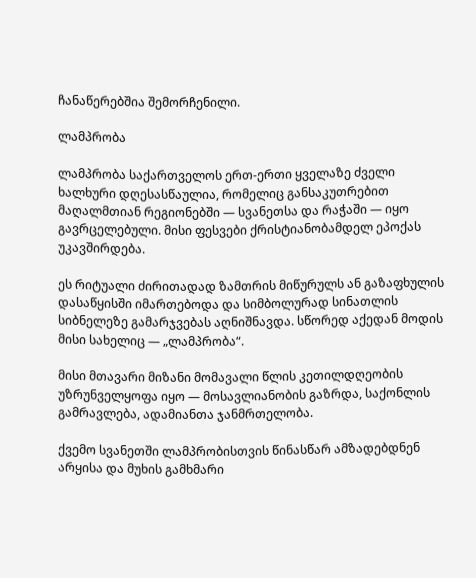ჩანაწერებშია შემორჩენილი.

ლამპრობა

ლამპრობა საქართველოს ერთ-ერთი ყველაზე ძველი ხალხური დღესასწაულია, რომელიც განსაკუთრებით მაღალმთიან რეგიონებში — სვანეთსა და რაჭაში — იყო გავრცელებული. მისი ფესვები ქრისტიანობამდელ ეპოქას უკავშირდება.

ეს რიტუალი ძირითადად ზამთრის მიწურულს ან გაზაფხულის დასაწყისში იმართებოდა და სიმბოლურად სინათლის სიბნელეზე გამარჯვებას აღნიშნავდა. სწორედ აქედან მოდის მისი სახელიც — „ლამპრობა“.

მისი მთავარი მიზანი მომავალი წლის კეთილდღეობის უზრუნველყოფა იყო — მოსავლიანობის გაზრდა, საქონლის გამრავლება, ადამიანთა ჯანმრთელობა.

ქვემო სვანეთში ლამპრობისთვის წინასწარ ამზადებდნენ არყისა და მუხის გამხმარი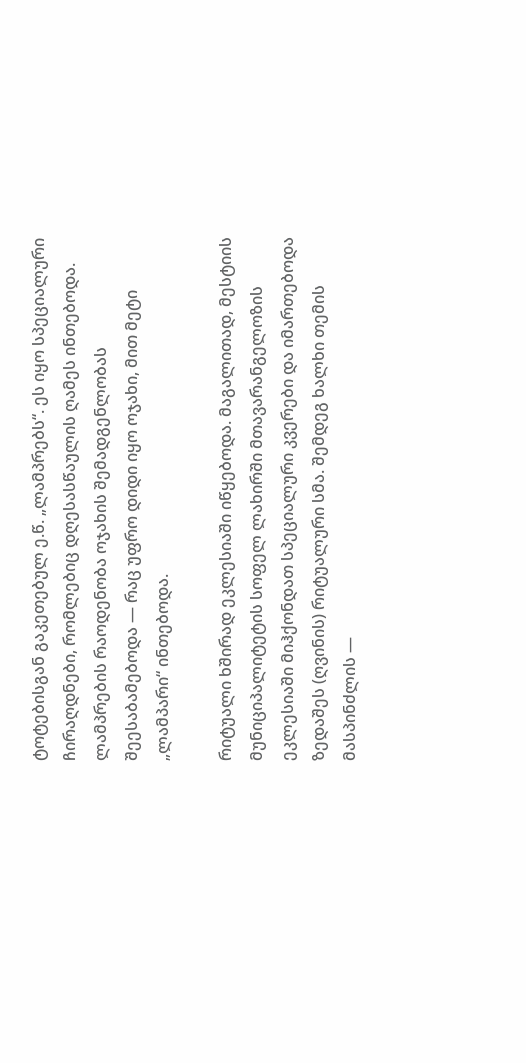ტოტებისგან გაკეთებულ ე.წ. „ლამპრებს“. ეს იყო სპეციალური ჩირაღდნები, რომლებიც დღესასწაულის ღამეს ინთებოდა. ლამპრების რაოდენობა ოჯახის შემადგენლობას შეესაბამებოდა — რაც უფრო დიდი იყო ოჯახი, მით მეტი „ლამპარი“ ინთებოდა.

რიტუალი ხშირად ეკლესიაში იწყებოდა. მაგალითად, მესტიის მუნიციპალიტეტის სოფელ ლახირში მთავარანგელოზის ეკლესიაში მიჰქონდათ სპეციალური კვერები და იმართებოდა ზედაშეს (ღვინის) რიტუალური სმა. შემდეგ ხალხი თემის მასპინძლის —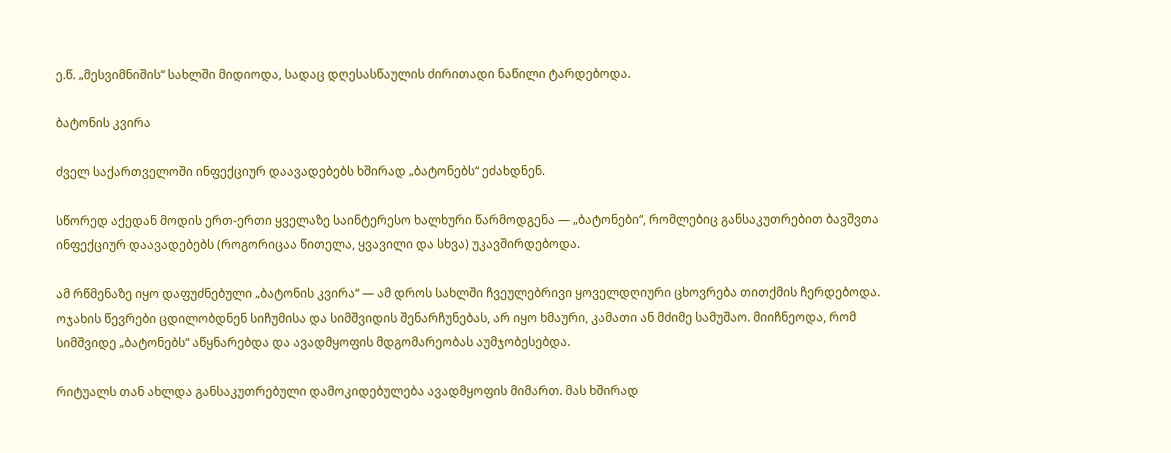ე.წ. „მესვიმნიშის“ სახლში მიდიოდა, სადაც დღესასწაულის ძირითადი ნაწილი ტარდებოდა.

ბატონის კვირა

ძველ საქართველოში ინფექციურ დაავადებებს ხშირად „ბატონებს“ ეძახდნენ.

სწორედ აქედან მოდის ერთ-ერთი ყველაზე საინტერესო ხალხური წარმოდგენა — „ბატონები“, რომლებიც განსაკუთრებით ბავშვთა ინფექციურ დაავადებებს (როგორიცაა წითელა, ყვავილი და სხვა) უკავშირდებოდა.

ამ რწმენაზე იყო დაფუძნებული „ბატონის კვირა“ — ამ დროს სახლში ჩვეულებრივი ყოველდღიური ცხოვრება თითქმის ჩერდებოდა. ოჯახის წევრები ცდილობდნენ სიჩუმისა და სიმშვიდის შენარჩუნებას, არ იყო ხმაური, კამათი ან მძიმე სამუშაო. მიიჩნეოდა, რომ სიმშვიდე „ბატონებს“ აწყნარებდა და ავადმყოფის მდგომარეობას აუმჯობესებდა.

რიტუალს თან ახლდა განსაკუთრებული დამოკიდებულება ავადმყოფის მიმართ. მას ხშირად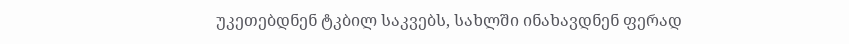უკეთებდნენ ტკბილ საკვებს, სახლში ინახავდნენ ფერად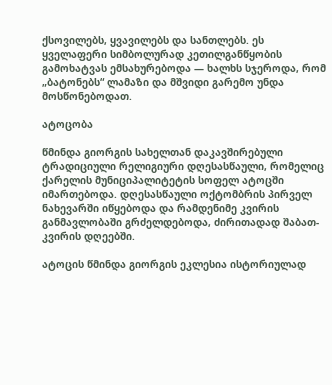ქსოვილებს, ყვავილებს და სანთლებს. ეს ყველაფერი სიმბოლურად კეთილგანწყობის გამოხატვას ემსახურებოდა — ხალხს სჯეროდა, რომ „ბატონებს“ ლამაზი და მშვიდი გარემო უნდა მოსწონებოდათ.

ატოცობა

წმინდა გიორგის სახელთან დაკავშირებული ტრადიციული რელიგიური დღესასწაული, რომელიც ქარელის მუნიციპალიტეტის სოფელ ატოცში იმართებოდა. დღესასწაული ოქტომბრის პირველ ნახევარში იწყებოდა და რამდენიმე კვირის განმავლობაში გრძელდებოდა, ძირითადად შაბათ-კვირის დღეებში.

ატოცის წმინდა გიორგის ეკლესია ისტორიულად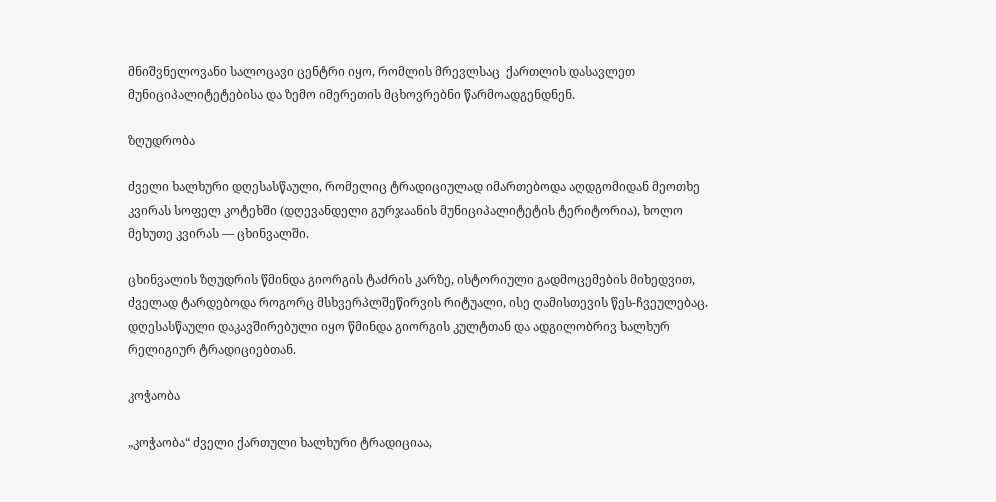მნიშვნელოვანი სალოცავი ცენტრი იყო, რომლის მრევლსაც  ქართლის დასავლეთ მუნიციპალიტეტებისა და ზემო იმერეთის მცხოვრებნი წარმოადგენდნენ.

ზღუდრობა

ძველი ხალხური დღესასწაული, რომელიც ტრადიციულად იმართებოდა აღდგომიდან მეოთხე კვირას სოფელ კოტეხში (დღევანდელი გურჯაანის მუნიციპალიტეტის ტერიტორია), ხოლო მეხუთე კვირას — ცხინვალში.

ცხინვალის ზღუდრის წმინდა გიორგის ტაძრის კარზე, ისტორიული გადმოცემების მიხედვით, ძველად ტარდებოდა როგორც მსხვერპლშეწირვის რიტუალი, ისე ღამისთევის წეს-ჩვეულებაც. დღესასწაული დაკავშირებული იყო წმინდა გიორგის კულტთან და ადგილობრივ ხალხურ რელიგიურ ტრადიციებთან.

კოჭაობა

„კოჭაობა“ ძველი ქართული ხალხური ტრადიციაა,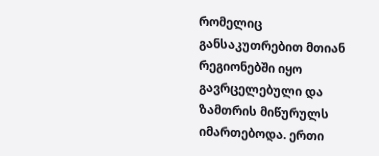რომელიც განსაკუთრებით მთიან რეგიონებში იყო გავრცელებული და ზამთრის მიწურულს იმართებოდა. ერთი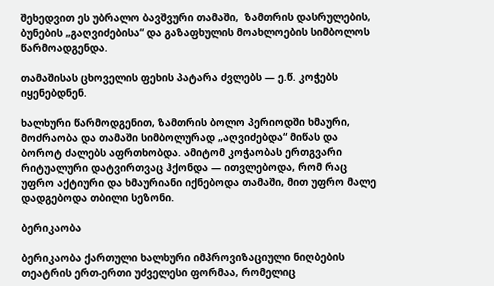შეხედვით ეს უბრალო ბავშვური თამაში,  ზამთრის დასრულების, ბუნების „გაღვიძებისა“ და გაზაფხულის მოახლოების სიმბოლოს წარმოადგენდა.

თამაშისას ცხოველის ფეხის პატარა ძვლებს — ე.წ. კოჭებს იყენებდნენ.

ხალხური წარმოდგენით, ზამთრის ბოლო პერიოდში ხმაური, მოძრაობა და თამაში სიმბოლურად „აღვიძებდა“ მიწას და ბოროტ ძალებს აფრთხობდა. ამიტომ კოჭაობას ერთგვარი რიტუალური დატვირთვაც ჰქონდა — ითვლებოდა, რომ რაც უფრო აქტიური და ხმაურიანი იქნებოდა თამაში, მით უფრო მალე დადგებოდა თბილი სეზონი.

ბერიკაობა

ბერიკაობა ქართული ხალხური იმპროვიზაციული ნიღბების თეატრის ერთ-ერთი უძველესი ფორმაა, რომელიც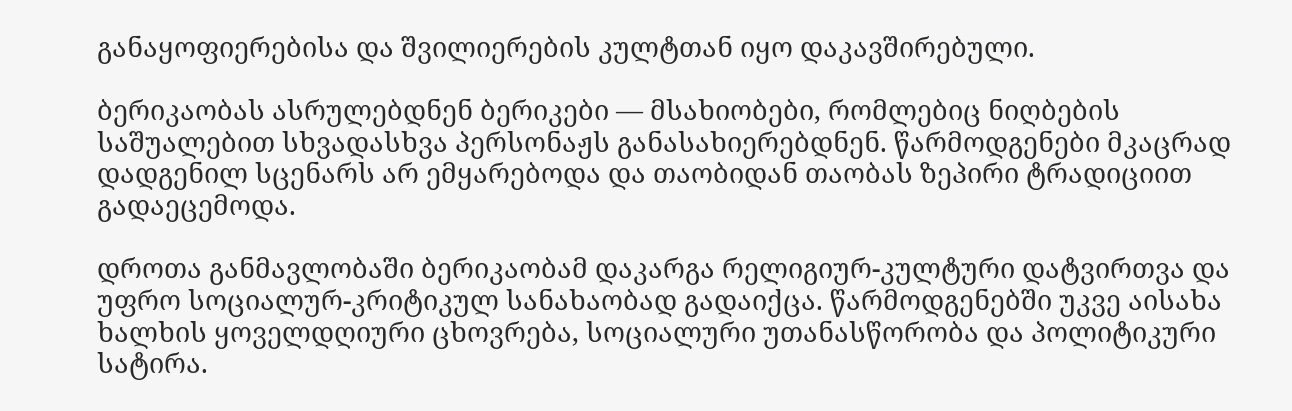განაყოფიერებისა და შვილიერების კულტთან იყო დაკავშირებული.

ბერიკაობას ასრულებდნენ ბერიკები — მსახიობები, რომლებიც ნიღბების საშუალებით სხვადასხვა პერსონაჟს განასახიერებდნენ. წარმოდგენები მკაცრად დადგენილ სცენარს არ ემყარებოდა და თაობიდან თაობას ზეპირი ტრადიციით გადაეცემოდა.

დროთა განმავლობაში ბერიკაობამ დაკარგა რელიგიურ-კულტური დატვირთვა და უფრო სოციალურ-კრიტიკულ სანახაობად გადაიქცა. წარმოდგენებში უკვე აისახა ხალხის ყოველდღიური ცხოვრება, სოციალური უთანასწორობა და პოლიტიკური სატირა.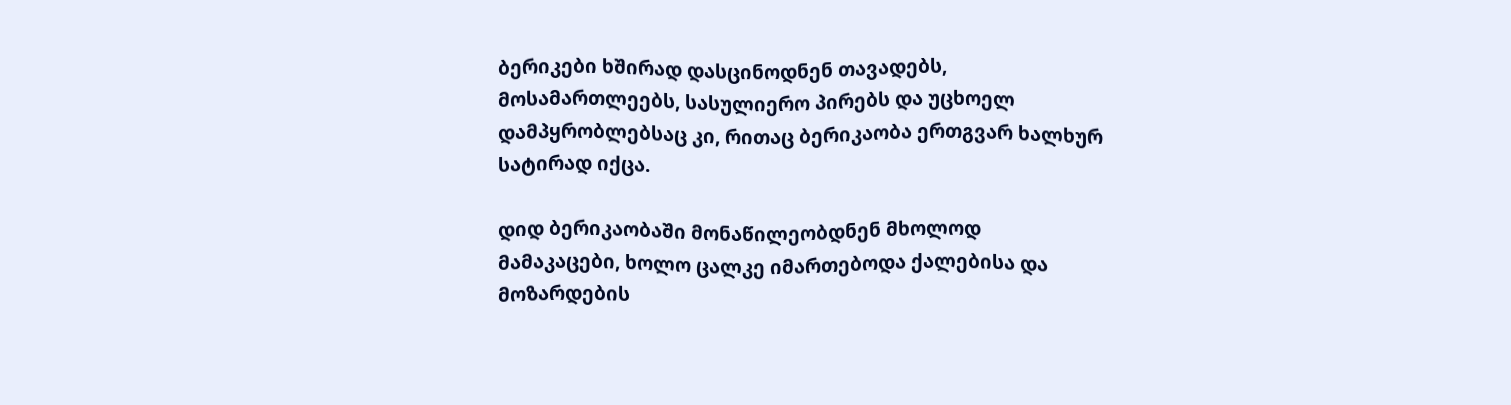ბერიკები ხშირად დასცინოდნენ თავადებს, მოსამართლეებს, სასულიერო პირებს და უცხოელ დამპყრობლებსაც კი, რითაც ბერიკაობა ერთგვარ ხალხურ სატირად იქცა.

დიდ ბერიკაობაში მონაწილეობდნენ მხოლოდ მამაკაცები, ხოლო ცალკე იმართებოდა ქალებისა და მოზარდების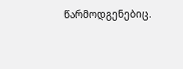წარმოდგენებიც.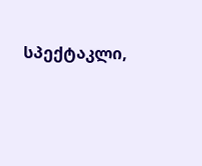სპექტაკლი,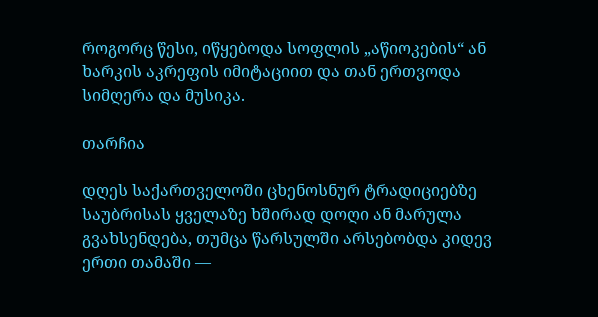როგორც წესი, იწყებოდა სოფლის „აწიოკების“ ან ხარკის აკრეფის იმიტაციით და თან ერთვოდა სიმღერა და მუსიკა.

თარჩია

დღეს საქართველოში ცხენოსნურ ტრადიციებზე საუბრისას ყველაზე ხშირად დოღი ან მარულა გვახსენდება, თუმცა წარსულში არსებობდა კიდევ ერთი თამაში —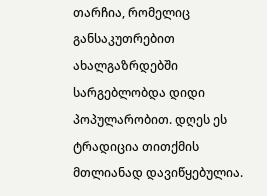თარჩია, რომელიც განსაკუთრებით ახალგაზრდებში სარგებლობდა დიდი პოპულარობით. დღეს ეს ტრადიცია თითქმის მთლიანად დავიწყებულია.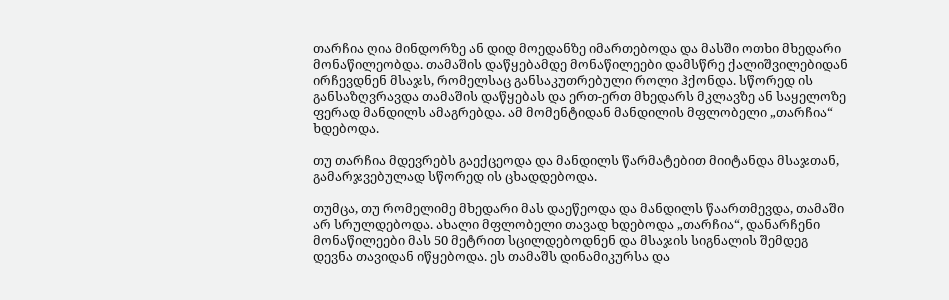თარჩია ღია მინდორზე ან დიდ მოედანზე იმართებოდა და მასში ოთხი მხედარი მონაწილეობდა. თამაშის დაწყებამდე მონაწილეები დამსწრე ქალიშვილებიდან ირჩევდნენ მსაჯს, რომელსაც განსაკუთრებული როლი ჰქონდა. სწორედ ის განსაზღვრავდა თამაშის დაწყებას და ერთ-ერთ მხედარს მკლავზე ან საყელოზე ფერად მანდილს ამაგრებდა. ამ მომენტიდან მანდილის მფლობელი „თარჩია“ ხდებოდა.

თუ თარჩია მდევრებს გაექცეოდა და მანდილს წარმატებით მიიტანდა მსაჯთან, გამარჯვებულად სწორედ ის ცხადდებოდა.

თუმცა, თუ რომელიმე მხედარი მას დაეწეოდა და მანდილს წაართმევდა, თამაში არ სრულდებოდა. ახალი მფლობელი თავად ხდებოდა „თარჩია“, დანარჩენი მონაწილეები მას 50 მეტრით სცილდებოდნენ და მსაჯის სიგნალის შემდეგ დევნა თავიდან იწყებოდა. ეს თამაშს დინამიკურსა და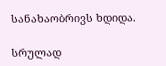სანახაობრივს ხდიდა.

სრულად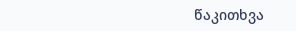წაკითხვა